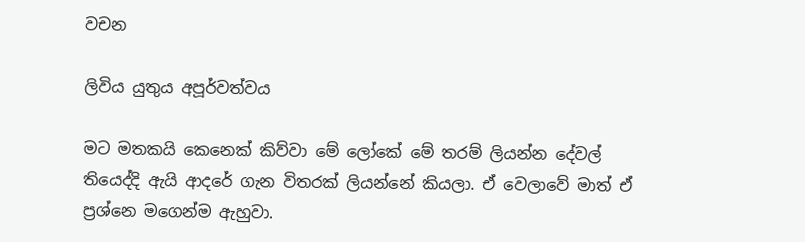වචන

ලිවිය යුතුය අපූර්වත්වය

මට මතකයි කෙනෙක් කිව්වා මේ ලෝකේ මේ තරම් ලියන්න දේවල් තියෙද්දි ඇයි ආදරේ ගැන විතරක් ලියන්නේ කියලා. ඒ වෙලාවේ මාත් ඒ ප්‍රශ්නෙ මගෙන්ම ඇහුවා.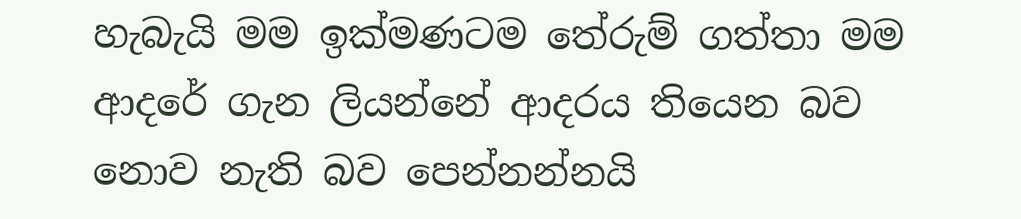හැබැයි මම ඉක්මණටම තේරුම් ගත්තා මම ආදරේ ගැන ලියන්නේ ආදරය තියෙන බව නොව නැති බව පෙන්නන්නයි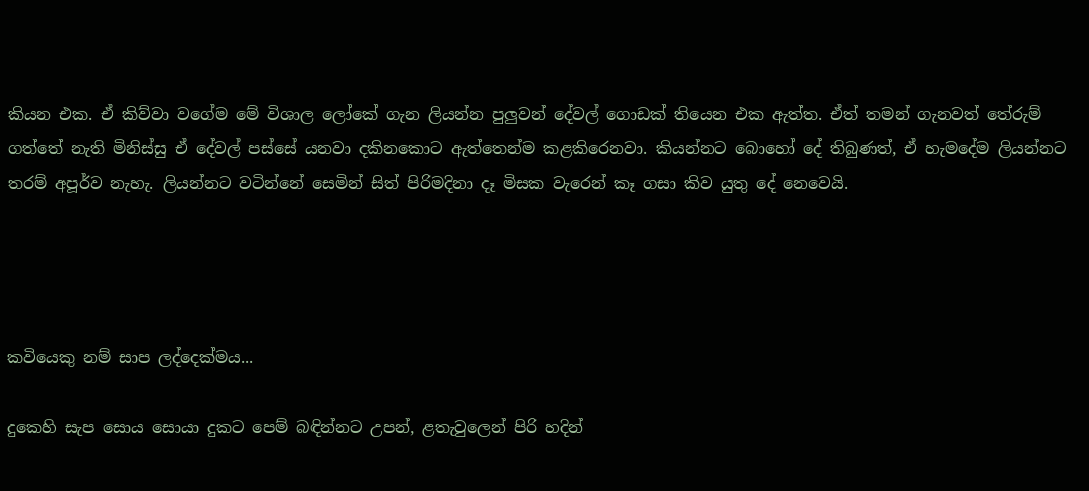කියන එක. ඒ කිව්වා වගේම මේ විශාල ලෝකේ ගැන ලියන්න පුලුවන් දේවල් ගොඩක් තියෙන එක ඇත්ත. ඒත් තමන් ගැනවත් තේරුම් ගත්තේ නැති මිනිස්සු ඒ දේවල් පස්සේ යනවා දකිනකොට ඇත්තෙන්ම කළකිරෙනවා. කියන්නට බොහෝ දේ තිබුණත්, ඒ හැමදේම ලියන්නට තරම් අපූර්ව නැහැ. ලියන්නට වටින්නේ සෙමින් සිත් පිරිමදිනා දෑ මිසක වැරෙන් කෑ ගසා කිව යුතු දේ නෙවෙයි.




කවියෙකු නම් සාප ලද්දෙක්මය...

දුකෙහි සැප සොය සොයා දුකට පෙම් බඳින්නට උපන්, ළතැවුලෙන් පිරි හදින්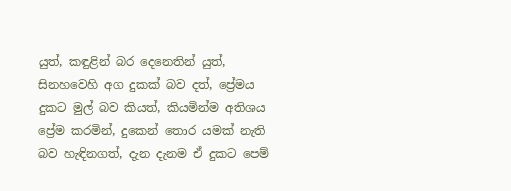යුත්, කඳුළින් බර දෙනෙතින් යුත්, සිනහවෙහි අග දුකක් බව දත්, ප්‍රේමය දුකට මුල් බව කියත්, කියමින්ම අතිශය ප්‍රේම කරමින්, දුකෙන් තොර යමක් නැති බව හැඳිනගත්, දැන දැනම ඒ දුකට පෙම්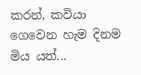කරන්, කවියා ගෙවෙන හැම දිනම මිය යත්...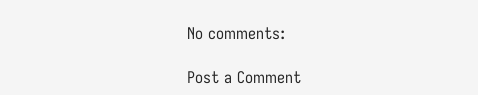No comments:

Post a Comment